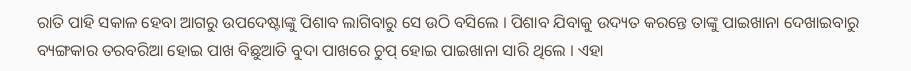ରାତି ପାହି ସକାଳ ହେବା ଆଗରୁ ଉପଦେଷ୍ଟାଙ୍କୁ ପିଶାବ ଲାଗିବାରୁ ସେ ଉଠି ବସିଲେ । ପିଶାବ ଯିବାକୁ ଉଦ୍ୟତ କରନ୍ତେ ତାଙ୍କୁ ପାଇଖାନା ଦେଖାଇବାରୁ ବ୍ୟଙ୍ଗକାର ତରବରିଆ ହୋଇ ପାଖ ବିଛୁଆତି ବୁଦା ପାଖରେ ଚୁପ୍ ହୋଇ ପାଇଖାନା ସାରି ଥିଲେ । ଏହା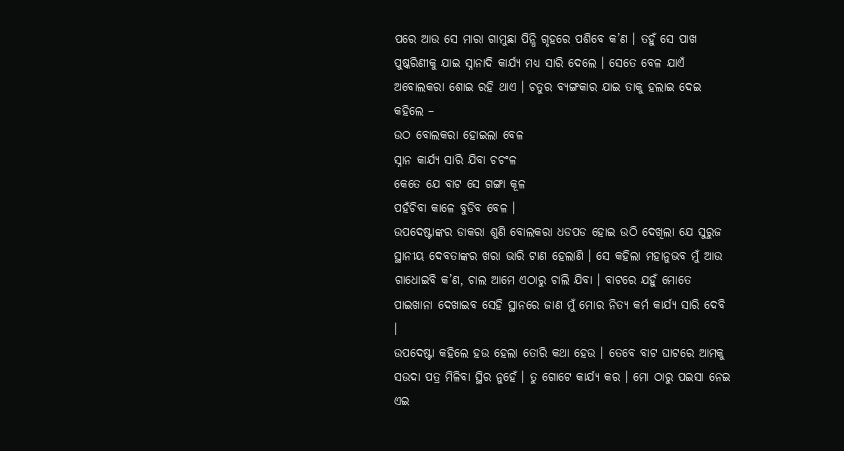ପରେ ଆଉ ସେ ମାରା ଗାମୁଛା ପିନ୍ଧି ଗୃହରେ ପଶିବେ କ’ଣ । ତହୁଁ ସେ ପାଖ ପୁଷ୍କରିଣୀକୁ ଯାଇ ସ୍ନାନାଦି କାର୍ଯ୍ୟ ମଧ୍ୟ ସାରି ଦେଲେ । ସେତେ ବେଳ ଯାଏଁ ଅବୋଲକରା ଶୋଇ ରହି ଥାଏ । ଚତୁର ବ୍ୟଙ୍ଗକାର ଯାଇ ତାକୁ ହଲାଇ ଦେଇ କହିଲେ –
ଉଠ ବୋଲକରା ହୋଇଲା ବେଳ
ସ୍ନାନ କାର୍ଯ୍ୟ ସାରି ଯିବା ଚଚଂଳ
କେତେ ଯେ ବାଟ ସେ ଗଙ୍ଗା କୂଳ
ପହଁଚିବା କାଳେ ବୁଡିବ ବେଳ ।
ଉପଦେଷ୍ଟାଙ୍କର ଡାକରା ଶୁଣି ବୋଲକରା ଧଡପଡ ହୋଇ ଉଠି ଦେଖିଲା ଯେ ସୁରୁଜ ସ୍ଥାନୀୟ ଦେବତାଙ୍କର ଖରା ଭାରି ଟାଣ ହେଲାଣି । ସେ କହିଲା ମହାନୁଭବ ମୁଁ ଆଉ ଗାଧୋଇବି କ’ଣ, ଚାଲ ଆମେ ଏଠାରୁ ଚାଲି ଯିବା । ବାଟରେ ଯହୁଁ ମୋତେ ପାଇଖାନା ଦେଖାଇବ ସେହି ସ୍ଥାନରେ ଜାଣ ମୁଁ ମୋର ନିତ୍ୟ କର୍ମ କାର୍ଯ୍ୟ ସାରି ଦେବି ।
ଉପଦେଷ୍ଟା କହିଲେ ହଉ ହେଲା ତୋରି କଥା ହେଉ । ତେବେ ବାଟ ଘାଟରେ ଆମକୁ ସଉଦା ପତ୍ର ମିଳିବା ସ୍ଥିର ନୁହେଁ । ତୁ ଗୋଟେ କାର୍ଯ୍ୟ କର । ମୋ ଠାରୁ ପଇସା ନେଇ ଏଇ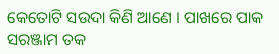କେତୋଟି ସଉଦା କିଣି ଆଣେ । ପାଖରେ ପାକ ସରଞ୍ଜାମ ତକ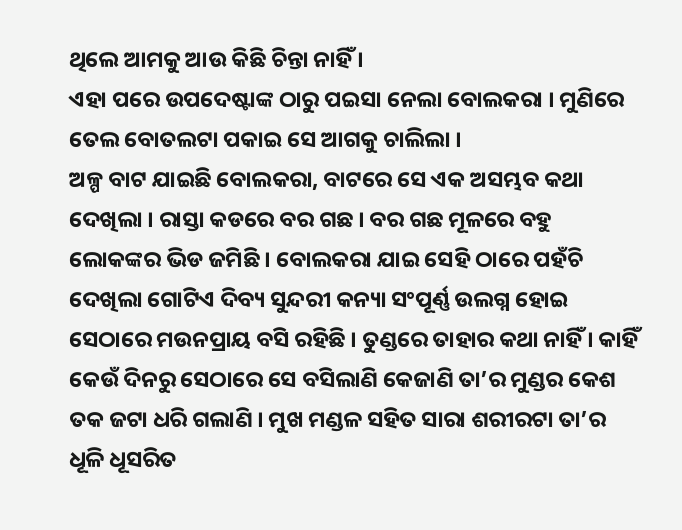ଥିଲେ ଆମକୁ ଆଉ କିଛି ଚିନ୍ତା ନାହିଁ ।
ଏହା ପରେ ଉପଦେଷ୍ଟାଙ୍କ ଠାରୁ ପଇସା ନେଲା ବୋଲକରା । ମୁଣିରେ ତେଲ ବୋତଲଟା ପକାଇ ସେ ଆଗକୁ ଚାଲିଲା ।
ଅଳ୍ପ ବାଟ ଯାଇଛି ବୋଲକରା, ବାଟରେ ସେ ଏକ ଅସମ୍ଭବ କଥା ଦେଖିଲା । ରାସ୍ତା କଡରେ ବର ଗଛ । ବର ଗଛ ମୂଳରେ ବହୁ ଲୋକଙ୍କର ଭିଡ ଜମିଛି । ବୋଲକରା ଯାଇ ସେହି ଠାରେ ପହଁଚି ଦେଖିଲା ଗୋଟିଏ ଦିବ୍ୟ ସୁନ୍ଦରୀ କନ୍ୟା ସଂପୂର୍ଣ୍ଣ ଉଲଗ୍ନ ହୋଇ ସେଠାରେ ମଉନପ୍ରାୟ ବସି ରହିଛି । ତୁଣ୍ଡରେ ତାହାର କଥା ନାହିଁ । କାହିଁ କେଉଁ ଦିନରୁ ସେଠାରେ ସେ ବସିଲାଣି କେଜାଣି ତା’ର ମୁଣ୍ଡର କେଶ ତକ ଜଟା ଧରି ଗଲାଣି । ମୁଖ ମଣ୍ଡଳ ସହିତ ସାରା ଶରୀରଟା ତା’ର ଧୂଳି ଧୂସରିତ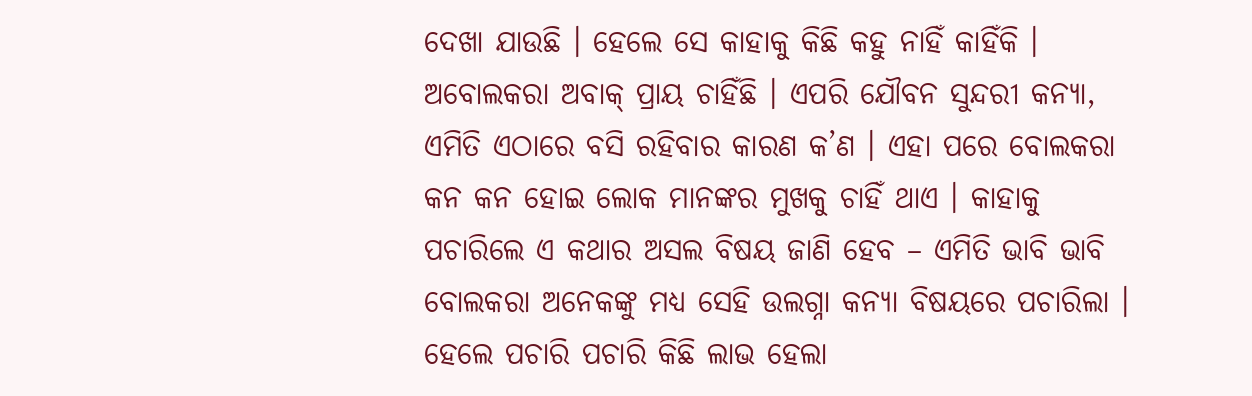ଦେଖା ଯାଉଛି । ହେଲେ ସେ କାହାକୁ କିଛି କହୁ ନାହିଁ କାହିଁକି ।
ଅବୋଲକରା ଅବାକ୍ ପ୍ରାୟ ଚାହିଁଛି । ଏପରି ଯୌବନ ସୁନ୍ଦରୀ କନ୍ୟା, ଏମିତି ଏଠାରେ ବସି ରହିବାର କାରଣ କ’ଣ । ଏହା ପରେ ବୋଲକରା କନ କନ ହୋଇ ଲୋକ ମାନଙ୍କର ମୁଖକୁ ଚାହିଁ ଥାଏ । କାହାକୁ ପଚାରିଲେ ଏ କଥାର ଅସଲ ବିଷୟ ଜାଣି ହେବ – ଏମିତି ଭାବି ଭାବି ବୋଲକରା ଅନେକଙ୍କୁ ମଧ୍ୟ ସେହି ଉଲଗ୍ନା କନ୍ୟା ବିଷୟରେ ପଚାରିଲା । ହେଲେ ପଚାରି ପଚାରି କିଛି ଲାଭ ହେଲା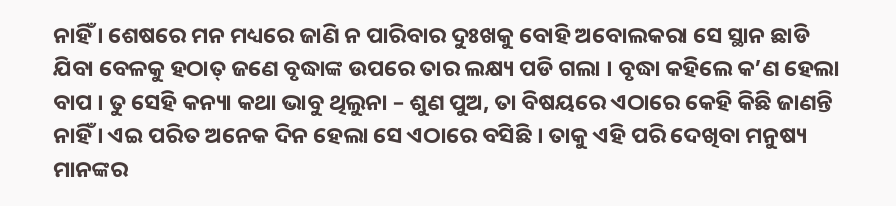ନାହିଁ । ଶେଷରେ ମନ ମଧ୍ୟରେ ଜାଣି ନ ପାରିବାର ଦୁଃଖକୁ ବୋହି ଅବୋଲକରା ସେ ସ୍ଥାନ ଛାଡି ଯିବା ବେଳକୁ ହଠାତ୍ ଜଣେ ବୃଦ୍ଧାଙ୍କ ଉପରେ ତାର ଲକ୍ଷ୍ୟ ପଡି ଗଲା । ବୃଦ୍ଧା କହିଲେ କ’ଣ ହେଲା ବାପ । ତୁ ସେହି କନ୍ୟା କଥା ଭାବୁ ଥିଲୁନା – ଶୁଣ ପୁଅ, ତା ବିଷୟରେ ଏଠାରେ କେହି କିଛି ଜାଣନ୍ତି ନାହିଁ । ଏଇ ପରିତ ଅନେକ ଦିନ ହେଲା ସେ ଏଠାରେ ବସିଛି । ତାକୁ ଏହି ପରି ଦେଖିବା ମନୁଷ୍ୟ ମାନଙ୍କର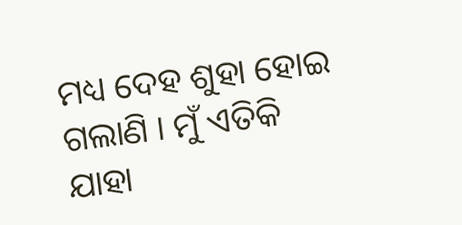ମଧ୍ୟ ଦେହ ଶୁହା ହୋଇ ଗଲାଣି । ମୁଁ ଏତିକି ଯାହା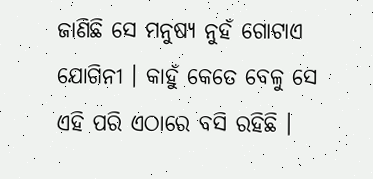ଜାଣିଛି ସେ ମନୁଷ୍ୟ ନୁହଁ ଗୋଟାଏ ଯୋଗିନୀ । କାହୁଁ କେତେ ବେଳୁ ସେ ଏହି ପରି ଏଠାରେ ବସି ରହିଛି ।